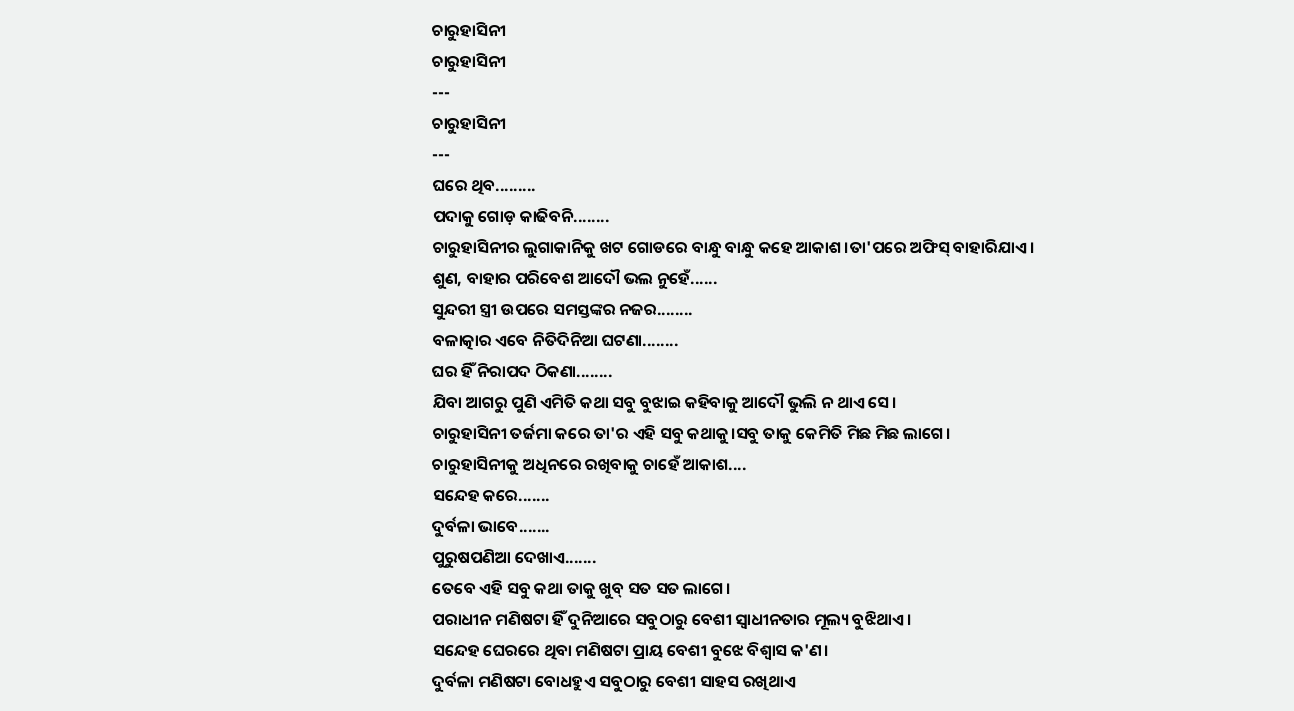ଚାରୁହାସିନୀ
ଚାରୁହାସିନୀ
---
ଚାରୁହାସିନୀ
---
ଘରେ ଥିବ.........
ପଦାକୁ ଗୋଡ଼ କାଢିବନି........
ଚାରୁହାସିନୀର ଲୁଗାକାନିକୁ ଖଟ ଗୋଡରେ ବାନ୍ଧୁ ବାନ୍ଧୁ କହେ ଆକାଶ।ତା'ପରେ ଅଫିସ୍ ବାହାରିଯାଏ।
ଶୁଣ, ବାହାର ପରିବେଶ ଆଦୌ ଭଲ ନୁହେଁ......
ସୁନ୍ଦରୀ ସ୍ତ୍ରୀ ଉପରେ ସମସ୍ତଙ୍କର ନଜର........
ବଳାତ୍କାର ଏବେ ନିତିଦିନିଆ ଘଟଣା........
ଘର ହିଁ ନିରାପଦ ଠିକଣା........
ଯିବା ଆଗରୁ ପୁଣି ଏମିତି କଥା ସବୁ ବୁଝାଇ କହିବାକୁ ଆଦୌ ଭୁଲି ନ ଥାଏ ସେ।
ଚାରୁହାସିନୀ ତର୍ଜମା କରେ ତା'ର ଏହି ସବୁ କଥାକୁ।ସବୁ ତାକୁ କେମିତି ମିଛ ମିଛ ଲାଗେ।
ଚାରୁହାସିନୀକୁ ଅଧିନରେ ରଖିବାକୁ ଚାହେଁ ଆକାଶ....
ସନ୍ଦେହ କରେ.......
ଦୁର୍ବଳା ଭାବେ.......
ପୁରୁଷପଣିଆ ଦେଖାଏ.......
ତେବେ ଏହି ସବୁ କଥା ତାକୁ ଖୁବ୍ ସତ ସତ ଲାଗେ।
ପରାଧୀନ ମଣିଷଟା ହିଁ ଦୁନିଆରେ ସବୁଠାରୁ ବେଶୀ ସ୍ବାଧୀନତାର ମୂଲ୍ୟ ବୁଝିଥାଏ।
ସନ୍ଦେହ ଘେରରେ ଥିବା ମଣିଷଟା ପ୍ରାୟ ବେଶୀ ବୁଝେ ବିଶ୍ୱାସ କ'ଣ।
ଦୁର୍ବଳା ମଣିଷଟା ବୋଧହୁଏ ସବୁଠାରୁ ବେଶୀ ସାହସ ରଖିଥାଏ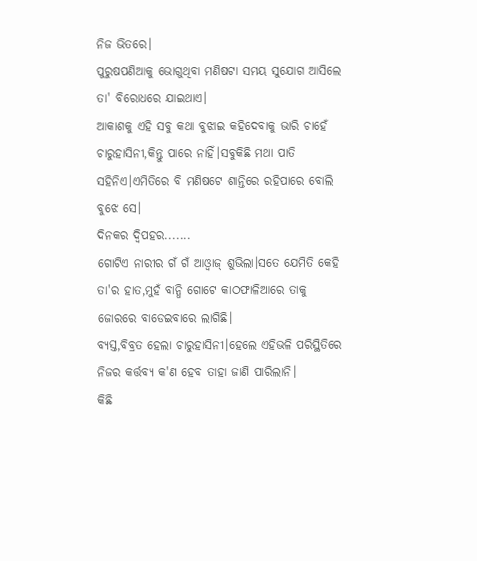ନିଜ ଭିତରେ।
ପୁରୁଷପଣିଆକୁ ଭୋଗୁଥିବା ମଣିଷଟା ସମୟ ସୁଯୋଗ ଆସିଲେ ତା' ବିରୋଧରେ ଯାଇଥାଏ।
ଆକାଶକୁ ଏହି ସବୁ କଥା ବୁଝାଇ କହିଦେବାକୁ ଭାରି ଚାହେଁ ଚାରୁହାସିନୀ,କିନ୍ତୁ ପାରେ ନାହିଁ।ସବୁକିଛି ମଥା ପାତି ସହିନିଏ।ଏମିତିରେ ବି ମଣିଷଟେ ଶାନ୍ତିରେ ରହିପାରେ ବୋଲି ବୁଝେ ସେ।
ଦିନକର ଦ୍ବିପହର.......
ଗୋଟିଏ ନାରୀର ଗଁ ଗଁ ଆଓ୍ବାଜ୍ ଶୁଭିଲା।ସତେ ଯେମିତି କେହି ତା'ର ହାତ,ମୁହଁ ବାନ୍ଧି ଗୋଟେ କାଠଫାଳିଆରେ ତାକୁ ଜୋରରେ ବାଡେଇବାରେ ଲାଗିଛି।
ବ୍ଯସ୍ତ,ବିବ୍ରତ ହେଲା ଚାରୁହାସିନୀ।ହେଲେ ଏହିଭଳି ପରିସ୍ଥିତିରେ ନିଜର କର୍ତ୍ତବ୍ୟ କ'ଣ ହେବ ତାହା ଜାଣି ପାରିଲାନି।
କିଛି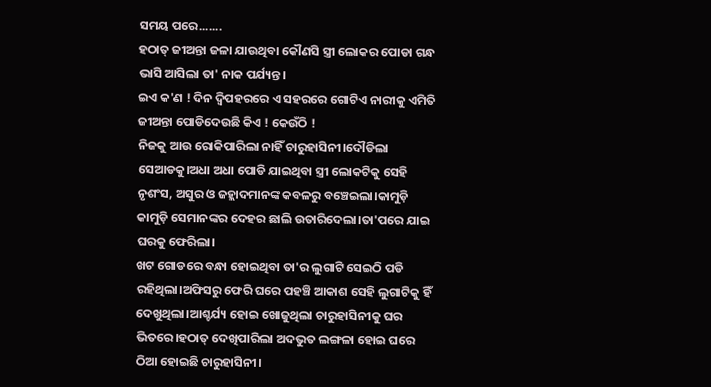ସମୟ ପରେ.......
ହଠାତ୍ ଜୀଅନ୍ତା ଜଳା ଯାଉଥିବା କୌଣସି ସ୍ତ୍ରୀ ଲୋକର ପୋଡା ଗନ୍ଧ ଭାସି ଆସିଲା ତା' ନାକ ପର୍ଯ୍ୟନ୍ତ।
ଇଏ କ'ଣ ! ଦିନ ଦ୍ବିପହରରେ ଏ ସହରରେ ଗୋଟିଏ ନାରୀକୁ ଏମିତି ଜୀଅନ୍ତା ପୋଡିଦେଉଛି କିଏ ! କେଉଁଠି !
ନିଜକୁ ଆଉ ରୋକିପାରିଲା ନାହିଁ ଚାରୁହାସିନୀ।ଦୌଡିଲା ସେଆଡକୁ।ଅଧା ଅଧା ପୋଡି ଯାଇଥିବା ସ୍ତ୍ରୀ ଲୋକଟିକୁ ସେହି ନୃଶଂସ, ଅସୁର ଓ ଜହ୍ଲାଦମାନଙ୍କ କବଳରୁ ବଞ୍ଚେଇଲା।କାମୁଡ଼ି କାମୁଡ଼ି ସେମାନଙ୍କର ଦେହର ଛାଲି ଉତାରିଦେଲା।ତା'ପରେ ଯାଇ ଘରକୁ ଫେରିଲା।
ଖଟ ଗୋଡରେ ବନ୍ଧା ହୋଇଥିବା ତା'ର ଲୁଗାଟି ସେଇଠି ପଡି ରହିଥିଲା।ଅଫିସରୁ ଫେରି ଘରେ ପହଞ୍ଚି ଆକାଶ ସେହି ଲୁଗାଟିକୁ ହିଁ ଦେଖୁଥିଲା।ଆଶ୍ଚର୍ଯ୍ୟ ହୋଇ ଖୋଜୁଥିଲା ଚାରୁହାସିନୀକୁ ଘର ଭିତରେ।ହଠାତ୍ ଦେଖିପାରିଲା ଅଦଭୁତ ଲଙ୍ଗଳା ହୋଇ ଘରେ ଠିଆ ହୋଇଛି ଚାରୁହାସିନୀ।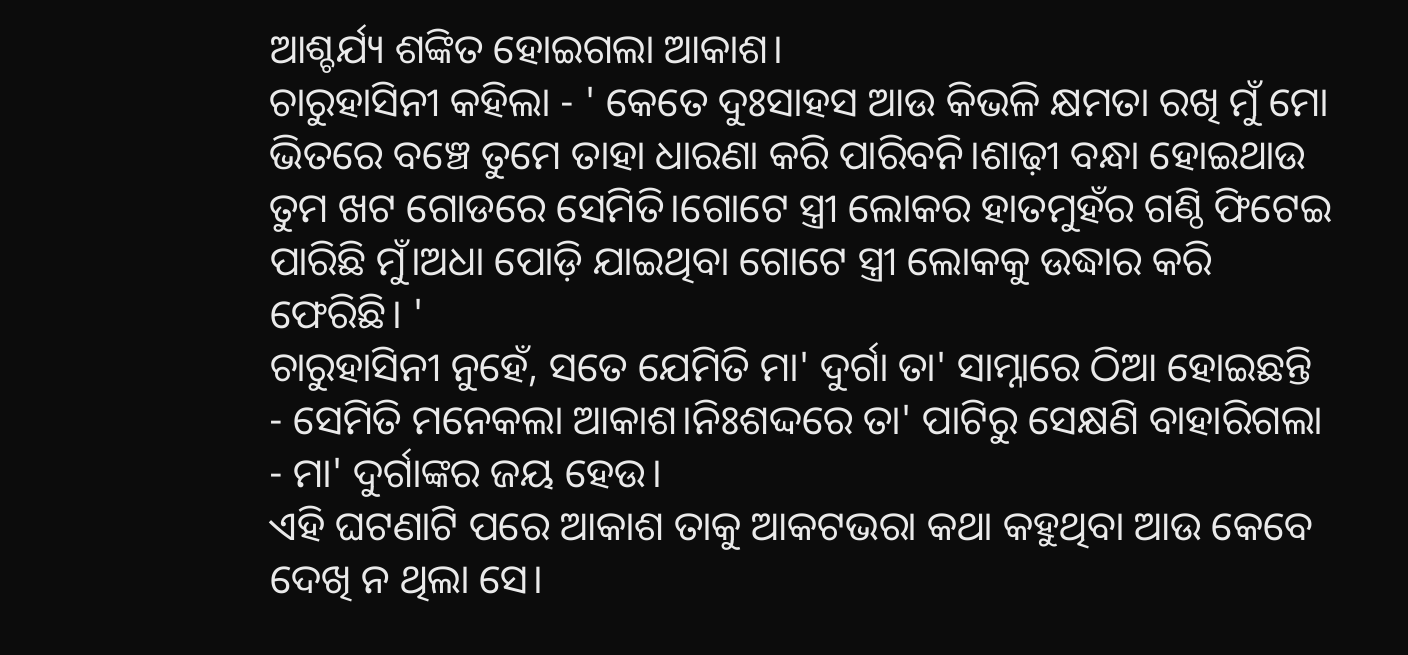ଆଶ୍ଚର୍ଯ୍ୟ ଶଙ୍କିତ ହୋଇଗଲା ଆକାଶ।
ଚାରୁହାସିନୀ କହିଲା - ' କେତେ ଦୁଃସାହସ ଆଉ କିଭଳି କ୍ଷମତା ରଖି ମୁଁ ମୋ ଭିତରେ ବଞ୍ଚେ ତୁମେ ତାହା ଧାରଣା କରି ପାରିବନି।ଶାଢ଼ୀ ବନ୍ଧା ହୋଇଥାଉ ତୁମ ଖଟ ଗୋଡରେ ସେମିତି।ଗୋଟେ ସ୍ତ୍ରୀ ଲୋକର ହାତମୁହଁର ଗଣ୍ଠି ଫିଟେଇ ପାରିଛି ମୁଁ।ଅଧା ପୋଡ଼ି ଯାଇଥିବା ଗୋଟେ ସ୍ତ୍ରୀ ଲୋକକୁ ଉଦ୍ଧାର କରି ଫେରିଛି। '
ଚାରୁହାସିନୀ ନୁହେଁ, ସତେ ଯେମିତି ମା' ଦୁର୍ଗା ତା' ସାମ୍ନାରେ ଠିଆ ହୋଇଛନ୍ତି - ସେମିତି ମନେକଲା ଆକାଶ।ନିଃଶଦ୍ଦରେ ତା' ପାଟିରୁ ସେକ୍ଷଣି ବାହାରିଗଲା - ମା' ଦୁର୍ଗାଙ୍କର ଜୟ ହେଉ।
ଏହି ଘଟଣାଟି ପରେ ଆକାଶ ତାକୁ ଆକଟଭରା କଥା କହୁଥିବା ଆଉ କେବେ ଦେଖି ନ ଥିଲା ସେ।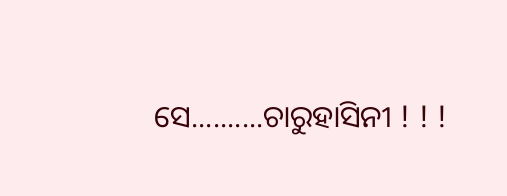ସେ..........ଚାରୁହାସିନୀ ! ! !